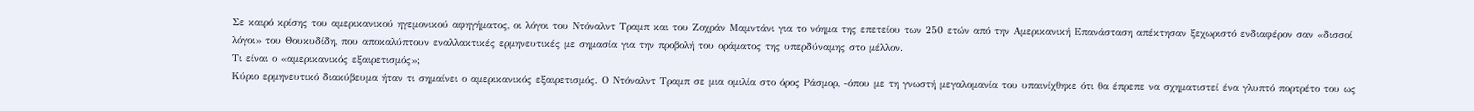Σε καιρό κρίσης του αμερικανικού ηγεμονικού αφηγήματος, οι λόγοι του Ντόναλντ Τραμπ και του Ζοχράν Μαμντάνι για το νόημα της επετείου των 250 ετών από την Αμερικανική Επανάσταση απέκτησαν ξεχωριστό ενδιαφέρον σαν «δισσοί λόγοι» του Θουκυδίδη, που αποκαλύπτουν εναλλακτικές ερμηνευτικές με σημασία για την προβολή του οράματος της υπερδύναμης στο μέλλον.
Τι είναι ο «αμερικανικός εξαιρετισμός»;
Κύριο ερμηνευτικό διακύβευμα ήταν τι σημαίνει ο αμερικανικός εξαιρετισμός. Ο Ντόναλντ Τραμπ σε μια ομιλία στο όρος Ράσμορ, -όπου με τη γνωστή μεγαλομανία του υπαινίχθηκε ότι θα έπρεπε να σχηματιστεί ένα γλυπτό πορτρέτο του ως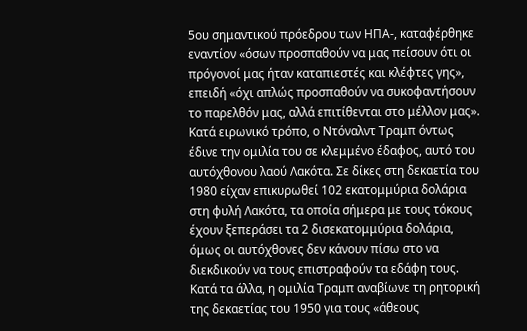5ου σημαντικού πρόεδρου των ΗΠΑ-, καταφέρθηκε εναντίον «όσων προσπαθούν να μας πείσουν ότι οι πρόγονοί μας ήταν καταπιεστές και κλέφτες γης», επειδή «όχι απλώς προσπαθούν να συκοφαντήσουν το παρελθόν μας, αλλά επιτίθενται στο μέλλον μας». Κατά ειρωνικό τρόπο, ο Ντόναλντ Τραμπ όντως έδινε την ομιλία του σε κλεμμένο έδαφος, αυτό του αυτόχθονου λαού Λακότα. Σε δίκες στη δεκαετία του 1980 είχαν επικυρωθεί 102 εκατομμύρια δολάρια στη φυλή Λακότα, τα οποία σήμερα με τους τόκους έχουν ξεπεράσει τα 2 δισεκατομμύρια δολάρια, όμως οι αυτόχθονες δεν κάνουν πίσω στο να διεκδικούν να τους επιστραφούν τα εδάφη τους. Κατά τα άλλα, η ομιλία Τραμπ αναβίωνε τη ρητορική της δεκαετίας του 1950 για τους «άθεους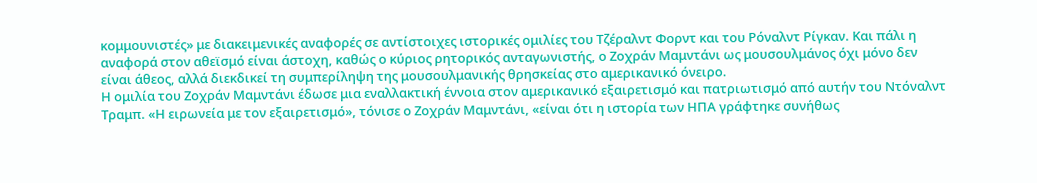κομμουνιστές» με διακειμενικές αναφορές σε αντίστοιχες ιστορικές ομιλίες του Τζέραλντ Φορντ και του Ρόναλντ Ρίγκαν. Και πάλι η αναφορά στον αθεϊσμό είναι άστοχη, καθώς ο κύριος ρητορικός ανταγωνιστής, ο Ζοχράν Μαμντάνι ως μουσουλμάνος όχι μόνο δεν είναι άθεος, αλλά διεκδικεί τη συμπερίληψη της μουσουλμανικής θρησκείας στο αμερικανικό όνειρο.
Η ομιλία του Ζοχράν Μαμντάνι έδωσε μια εναλλακτική έννοια στον αμερικανικό εξαιρετισμό και πατριωτισμό από αυτήν του Ντόναλντ Τραμπ. «Η ειρωνεία με τον εξαιρετισμό», τόνισε ο Ζοχράν Μαμντάνι, «είναι ότι η ιστορία των ΗΠΑ γράφτηκε συνήθως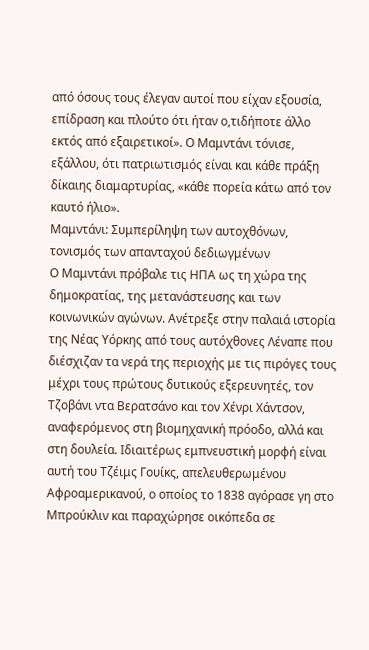από όσους τους έλεγαν αυτοί που είχαν εξουσία, επίδραση και πλούτο ότι ήταν ο,τιδήποτε άλλο εκτός από εξαιρετικοί». Ο Μαμντάνι τόνισε, εξάλλου, ότι πατριωτισμός είναι και κάθε πράξη δίκαιης διαμαρτυρίας, «κάθε πορεία κάτω από τον καυτό ήλιο».
Μαμντάνι: Συμπερίληψη των αυτοχθόνων, τονισμός των απανταχού δεδιωγμένων
Ο Μαμντάνι πρόβαλε τις ΗΠΑ ως τη χώρα της δημοκρατίας, της μετανάστευσης και των κοινωνικών αγώνων. Ανέτρεξε στην παλαιά ιστορία της Νέας Υόρκης από τους αυτόχθονες Λέναπε που διέσχιζαν τα νερά της περιοχής με τις πιρόγες τους μέχρι τους πρώτους δυτικούς εξερευνητές, τον Τζοβάνι ντα Βερατσάνο και τον Χένρι Χάντσον, αναφερόμενος στη βιομηχανική πρόοδο, αλλά και στη δουλεία. Ιδιαιτέρως εμπνευστική μορφή είναι αυτή του Τζέιμς Γουίκς, απελευθερωμένου Αφροαμερικανού, ο οποίος το 1838 αγόρασε γη στο Μπρούκλιν και παραχώρησε οικόπεδα σε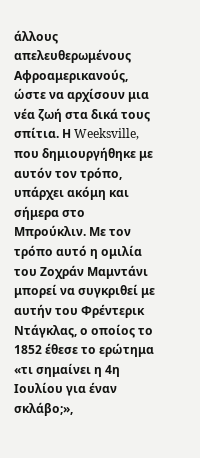άλλους απελευθερωμένους Αφροαμερικανούς, ώστε να αρχίσουν μια νέα ζωή στα δικά τους σπίτια. Η Weeksville, που δημιουργήθηκε με αυτόν τον τρόπο, υπάρχει ακόμη και σήμερα στο Μπρούκλιν. Με τον τρόπο αυτό η ομιλία του Ζοχράν Μαμντάνι μπορεί να συγκριθεί με αυτήν του Φρέντερικ Ντάγκλας, ο οποίος το 1852 έθεσε το ερώτημα «τι σημαίνει η 4η Ιουλίου για έναν σκλάβο;»,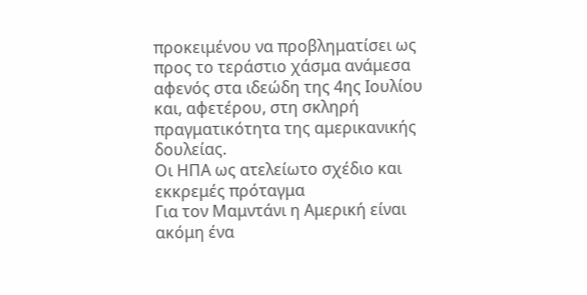προκειμένου να προβληματίσει ως προς το τεράστιο χάσμα ανάμεσα αφενός στα ιδεώδη της 4ης Ιουλίου και, αφετέρου, στη σκληρή πραγματικότητα της αμερικανικής δουλείας.
Οι ΗΠΑ ως ατελείωτο σχέδιο και εκκρεμές πρόταγμα
Για τον Μαμντάνι η Αμερική είναι ακόμη ένα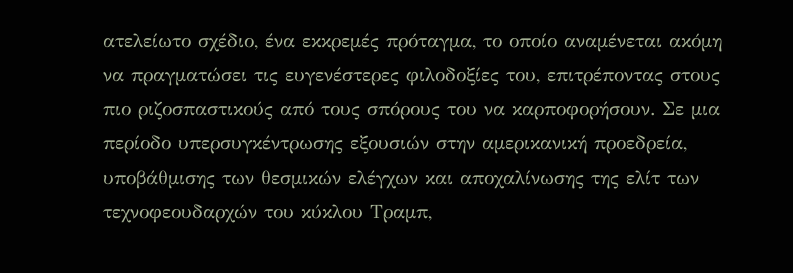ατελείωτο σχέδιο, ένα εκκρεμές πρόταγμα, το οποίο αναμένεται ακόμη να πραγματώσει τις ευγενέστερες φιλοδοξίες του, επιτρέποντας στους πιο ριζοσπαστικούς από τους σπόρους του να καρποφορήσουν. Σε μια περίοδο υπερσυγκέντρωσης εξουσιών στην αμερικανική προεδρεία, υποβάθμισης των θεσμικών ελέγχων και αποχαλίνωσης της ελίτ των τεχνοφεουδαρχών του κύκλου Τραμπ,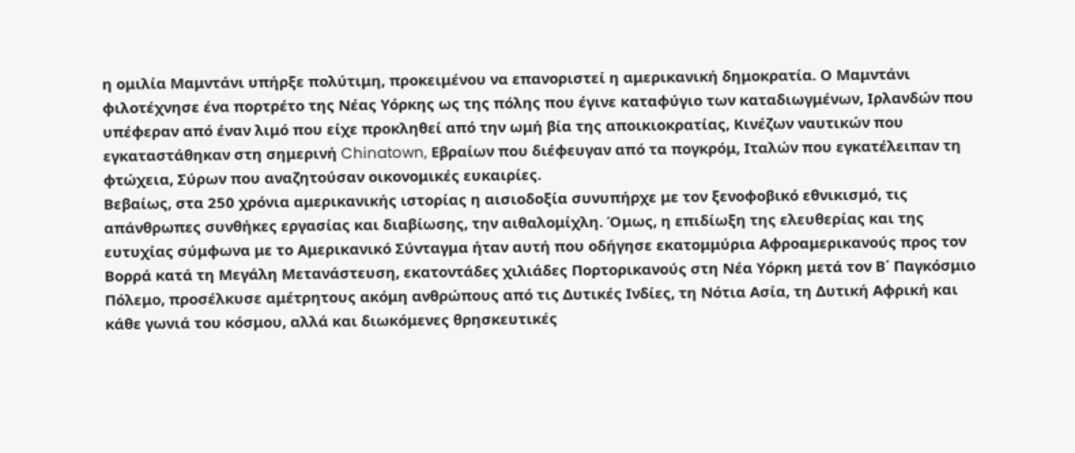η ομιλία Μαμντάνι υπήρξε πολύτιμη, προκειμένου να επανοριστεί η αμερικανική δημοκρατία. Ο Μαμντάνι φιλοτέχνησε ένα πορτρέτο της Νέας Υόρκης ως της πόλης που έγινε καταφύγιο των καταδιωγμένων, Ιρλανδών που υπέφεραν από έναν λιμό που είχε προκληθεί από την ωμή βία της αποικιοκρατίας, Κινέζων ναυτικών που εγκαταστάθηκαν στη σημερινή Chinatown, Εβραίων που διέφευγαν από τα πογκρόμ, Ιταλών που εγκατέλειπαν τη φτώχεια, Σύρων που αναζητούσαν οικονομικές ευκαιρίες.
Βεβαίως, στα 250 χρόνια αμερικανικής ιστορίας η αισιοδοξία συνυπήρχε με τον ξενοφοβικό εθνικισμό, τις απάνθρωπες συνθήκες εργασίας και διαβίωσης, την αιθαλομίχλη. Όμως, η επιδίωξη της ελευθερίας και της ευτυχίας σύμφωνα με το Αμερικανικό Σύνταγμα ήταν αυτή που οδήγησε εκατομμύρια Αφροαμερικανούς προς τον Βορρά κατά τη Μεγάλη Μετανάστευση, εκατοντάδες χιλιάδες Πορτορικανούς στη Νέα Υόρκη μετά τον Β΄ Παγκόσμιο Πόλεμο, προσέλκυσε αμέτρητους ακόμη ανθρώπους από τις Δυτικές Ινδίες, τη Νότια Ασία, τη Δυτική Αφρική και κάθε γωνιά του κόσμου, αλλά και διωκόμενες θρησκευτικές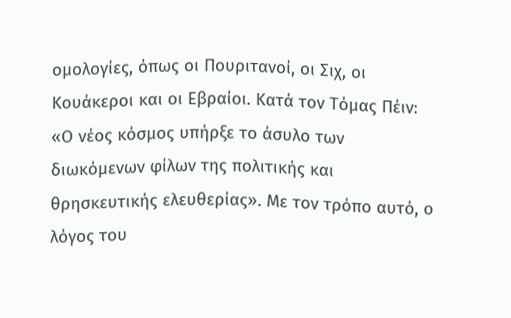ομολογίες, όπως οι Πουριτανοί, οι Σιχ, οι Κουάκεροι και οι Εβραίοι. Κατά τον Τόμας Πέιν: «Ο νέος κόσμος υπήρξε το άσυλο των διωκόμενων φίλων της πολιτικής και θρησκευτικής ελευθερίας». Με τον τρόπο αυτό, ο λόγος του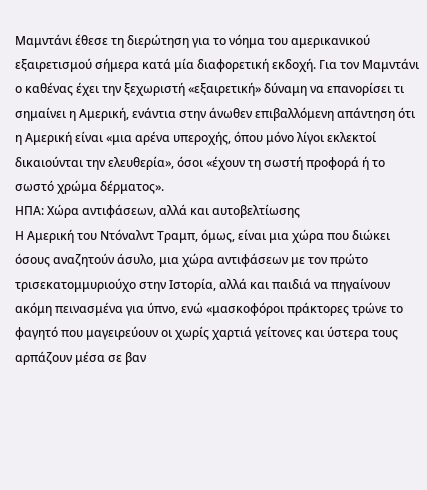Μαμντάνι έθεσε τη διερώτηση για το νόημα του αμερικανικού εξαιρετισμού σήμερα κατά μία διαφορετική εκδοχή. Για τον Μαμντάνι ο καθένας έχει την ξεχωριστή «εξαιρετική» δύναμη να επανορίσει τι σημαίνει η Αμερική, ενάντια στην άνωθεν επιβαλλόμενη απάντηση ότι η Αμερική είναι «μια αρένα υπεροχής, όπου μόνο λίγοι εκλεκτοί δικαιούνται την ελευθερία», όσοι «έχουν τη σωστή προφορά ή το σωστό χρώμα δέρματος».
ΗΠΑ: Χώρα αντιφάσεων, αλλά και αυτοβελτίωσης
Η Αμερική του Ντόναλντ Τραμπ, όμως, είναι μια χώρα που διώκει όσους αναζητούν άσυλο, μια χώρα αντιφάσεων με τον πρώτο τρισεκατομμυριούχο στην Ιστορία, αλλά και παιδιά να πηγαίνουν ακόμη πεινασμένα για ύπνο, ενώ «μασκοφόροι πράκτορες τρώνε το φαγητό που μαγειρεύουν οι χωρίς χαρτιά γείτονες και ύστερα τους αρπάζουν μέσα σε βαν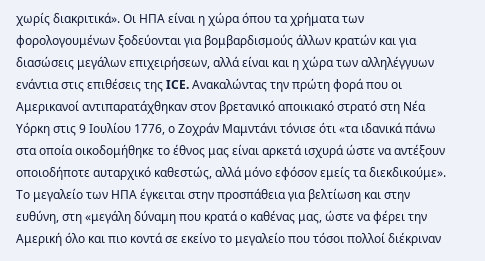χωρίς διακριτικά». Οι ΗΠΑ είναι η χώρα όπου τα χρήματα των φορολογουμένων ξοδεύονται για βομβαρδισμούς άλλων κρατών και για διασώσεις μεγάλων επιχειρήσεων, αλλά είναι και η χώρα των αλληλέγγυων ενάντια στις επιθέσεις της ICE. Ανακαλώντας την πρώτη φορά που οι Αμερικανοί αντιπαρατάχθηκαν στον βρετανικό αποικιακό στρατό στη Νέα Υόρκη στις 9 Ιουλίου 1776, ο Ζοχράν Μαμντάνι τόνισε ότι «τα ιδανικά πάνω στα οποία οικοδομήθηκε το έθνος μας είναι αρκετά ισχυρά ώστε να αντέξουν οποιοδήποτε αυταρχικό καθεστώς, αλλά μόνο εφόσον εμείς τα διεκδικούμε». Το μεγαλείο των ΗΠΑ έγκειται στην προσπάθεια για βελτίωση και στην ευθύνη, στη «μεγάλη δύναμη που κρατά ο καθένας μας, ώστε να φέρει την Αμερική όλο και πιο κοντά σε εκείνο το μεγαλείο που τόσοι πολλοί διέκριναν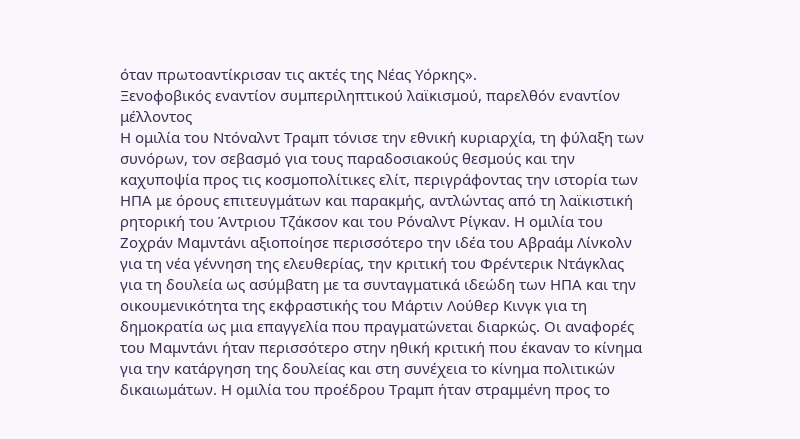όταν πρωτοαντίκρισαν τις ακτές της Νέας Υόρκης».
Ξενοφοβικός εναντίον συμπεριληπτικού λαϊκισμού, παρελθόν εναντίον μέλλοντος
Η ομιλία του Ντόναλντ Τραμπ τόνισε την εθνική κυριαρχία, τη φύλαξη των συνόρων, τον σεβασμό για τους παραδοσιακούς θεσμούς και την καχυποψία προς τις κοσμοπολίτικες ελίτ, περιγράφοντας την ιστορία των ΗΠΑ με όρους επιτευγμάτων και παρακμής, αντλώντας από τη λαϊκιστική ρητορική του Άντριου Τζάκσον και του Ρόναλντ Ρίγκαν. Η ομιλία του Ζοχράν Μαμντάνι αξιοποίησε περισσότερο την ιδέα του Αβραάμ Λίνκολν για τη νέα γέννηση της ελευθερίας, την κριτική του Φρέντερικ Ντάγκλας για τη δουλεία ως ασύμβατη με τα συνταγματικά ιδεώδη των ΗΠΑ και την οικουμενικότητα της εκφραστικής του Μάρτιν Λούθερ Κινγκ για τη δημοκρατία ως μια επαγγελία που πραγματώνεται διαρκώς. Οι αναφορές του Μαμντάνι ήταν περισσότερο στην ηθική κριτική που έκαναν το κίνημα για την κατάργηση της δουλείας και στη συνέχεια το κίνημα πολιτικών δικαιωμάτων. Η ομιλία του προέδρου Τραμπ ήταν στραμμένη προς το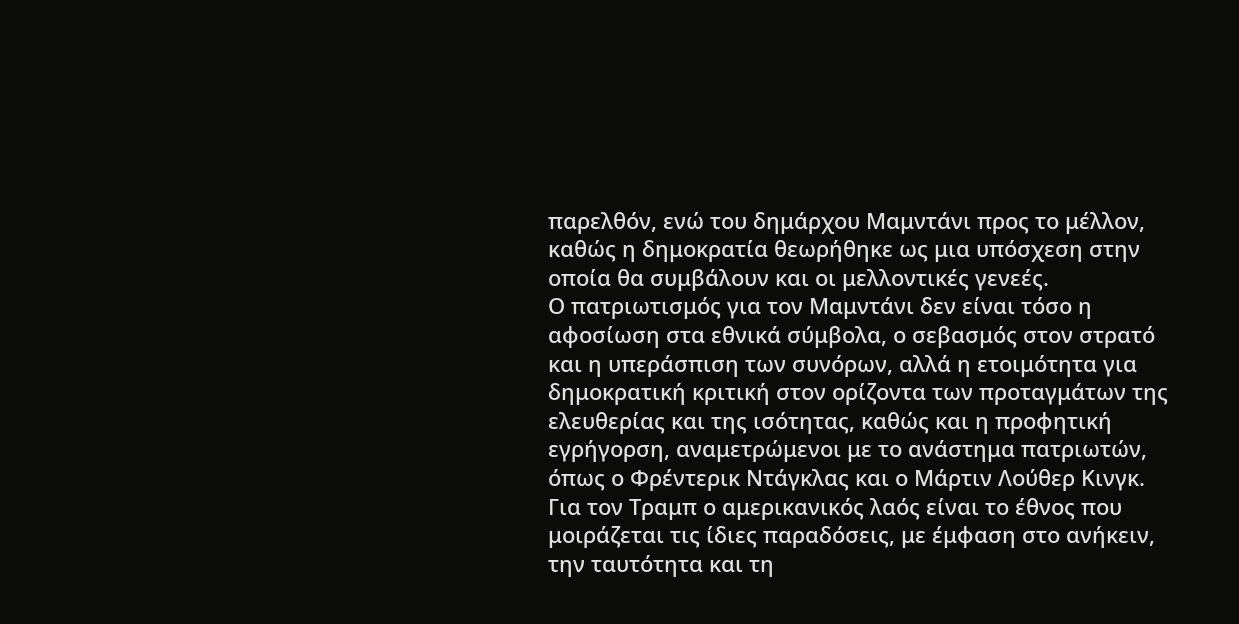παρελθόν, ενώ του δημάρχου Μαμντάνι προς το μέλλον, καθώς η δημοκρατία θεωρήθηκε ως μια υπόσχεση στην οποία θα συμβάλουν και οι μελλοντικές γενεές.
Ο πατριωτισμός για τον Μαμντάνι δεν είναι τόσο η αφοσίωση στα εθνικά σύμβολα, ο σεβασμός στον στρατό και η υπεράσπιση των συνόρων, αλλά η ετοιμότητα για δημοκρατική κριτική στον ορίζοντα των προταγμάτων της ελευθερίας και της ισότητας, καθώς και η προφητική εγρήγορση, αναμετρώμενοι με το ανάστημα πατριωτών, όπως ο Φρέντερικ Ντάγκλας και ο Μάρτιν Λούθερ Κινγκ. Για τον Τραμπ ο αμερικανικός λαός είναι το έθνος που μοιράζεται τις ίδιες παραδόσεις, με έμφαση στο ανήκειν, την ταυτότητα και τη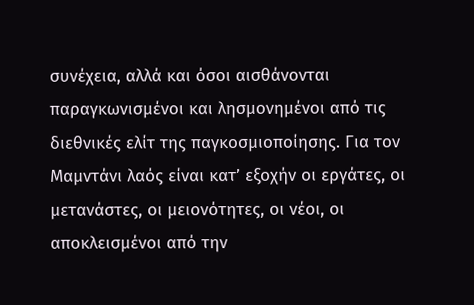συνέχεια, αλλά και όσοι αισθάνονται παραγκωνισμένοι και λησμονημένοι από τις διεθνικές ελίτ της παγκοσμιοποίησης. Για τον Μαμντάνι λαός είναι κατ’ εξοχήν οι εργάτες, οι μετανάστες, οι μειονότητες, οι νέοι, οι αποκλεισμένοι από την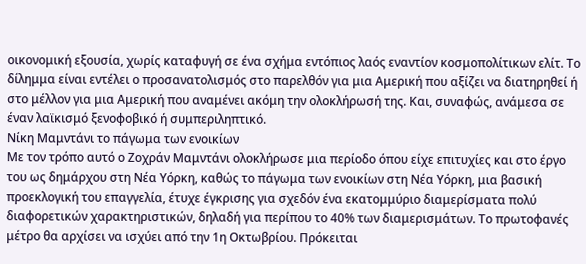οικονομική εξουσία, χωρίς καταφυγή σε ένα σχήμα εντόπιος λαός εναντίον κοσμοπολίτικων ελίτ. Το δίλημμα είναι εντέλει ο προσανατολισμός στο παρελθόν για μια Αμερική που αξίζει να διατηρηθεί ή στο μέλλον για μια Αμερική που αναμένει ακόμη την ολοκλήρωσή της. Και, συναφώς, ανάμεσα σε έναν λαϊκισμό ξενοφοβικό ή συμπεριληπτικό.
Νίκη Μαμντάνι το πάγωμα των ενοικίων
Με τον τρόπο αυτό ο Ζοχράν Μαμντάνι ολοκλήρωσε μια περίοδο όπου είχε επιτυχίες και στο έργο του ως δημάρχου στη Νέα Υόρκη, καθώς το πάγωμα των ενοικίων στη Νέα Υόρκη, μια βασική προεκλογική του επαγγελία, έτυχε έγκρισης για σχεδόν ένα εκατομμύριο διαμερίσματα πολύ διαφορετικών χαρακτηριστικών, δηλαδή για περίπου το 40% των διαμερισμάτων. Το πρωτοφανές μέτρο θα αρχίσει να ισχύει από την 1η Οκτωβρίου. Πρόκειται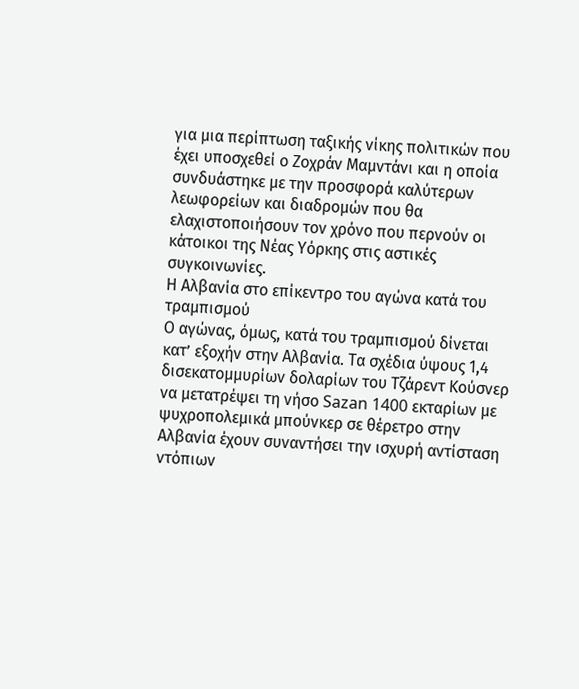για μια περίπτωση ταξικής νίκης πολιτικών που έχει υποσχεθεί ο Ζοχράν Μαμντάνι και η οποία συνδυάστηκε με την προσφορά καλύτερων λεωφορείων και διαδρομών που θα ελαχιστοποιήσουν τον χρόνο που περνούν οι κάτοικοι της Νέας Υόρκης στις αστικές συγκοινωνίες.
Η Αλβανία στο επίκεντρο του αγώνα κατά του τραμπισμού
Ο αγώνας, όμως, κατά του τραμπισμού δίνεται κατ’ εξοχήν στην Αλβανία. Τα σχέδια ύψους 1,4 δισεκατομμυρίων δολαρίων του Τζάρεντ Κούσνερ να μετατρέψει τη νήσο Sazan 1400 εκταρίων με ψυχροπολεμικά μπούνκερ σε θέρετρο στην Αλβανία έχουν συναντήσει την ισχυρή αντίσταση ντόπιων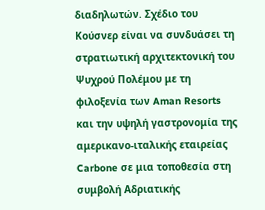διαδηλωτών. Σχέδιο του Κούσνερ είναι να συνδυάσει τη στρατιωτική αρχιτεκτονική του Ψυχρού Πολέμου με τη φιλοξενία των Aman Resorts και την υψηλή γαστρονομία της αμερικανο-ιταλικής εταιρείας Carbone σε μια τοποθεσία στη συμβολή Αδριατικής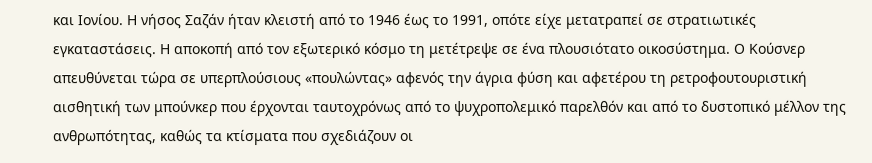και Ιονίου. Η νήσος Σαζάν ήταν κλειστή από το 1946 έως το 1991, οπότε είχε μετατραπεί σε στρατιωτικές εγκαταστάσεις. Η αποκοπή από τον εξωτερικό κόσμο τη μετέτρεψε σε ένα πλουσιότατο οικοσύστημα. Ο Κούσνερ απευθύνεται τώρα σε υπερπλούσιους «πουλώντας» αφενός την άγρια φύση και αφετέρου τη ρετροφουτουριστική αισθητική των μπούνκερ που έρχονται ταυτοχρόνως από το ψυχροπολεμικό παρελθόν και από το δυστοπικό μέλλον της ανθρωπότητας, καθώς τα κτίσματα που σχεδιάζουν οι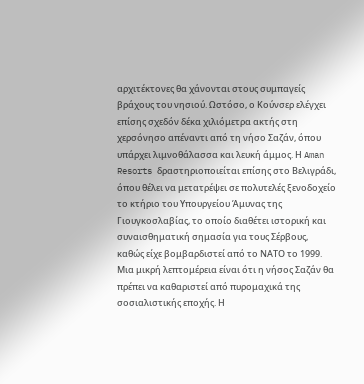αρχιτέκτονες θα χάνονται στους συμπαγείς βράχους του νησιού. Ωστόσο, ο Κούνσερ ελέγχει επίσης σχεδόν δέκα χιλιόμετρα ακτής στη χερσόνησο απέναντι από τη νήσο Σαζάν, όπου υπάρχει λιμνοθάλασσα και λευκή άμμος. Η Aman Resorts δραστηριοποιείται επίσης στο Βελιγράδι, όπου θέλει να μετατρέψει σε πολυτελές ξενοδοχείο το κτήριο του Υπουργείου Άμυνας της Γιουγκοσλαβίας, το οποίο διαθέτει ιστορική και συναισθηματική σημασία για τους Σέρβους, καθώς είχε βομβαρδιστεί από το ΝΑΤΟ το 1999. Μια μικρή λεπτομέρεια είναι ότι η νήσος Σαζάν θα πρέπει να καθαριστεί από πυρομαχικά της σοσιαλιστικής εποχής. Η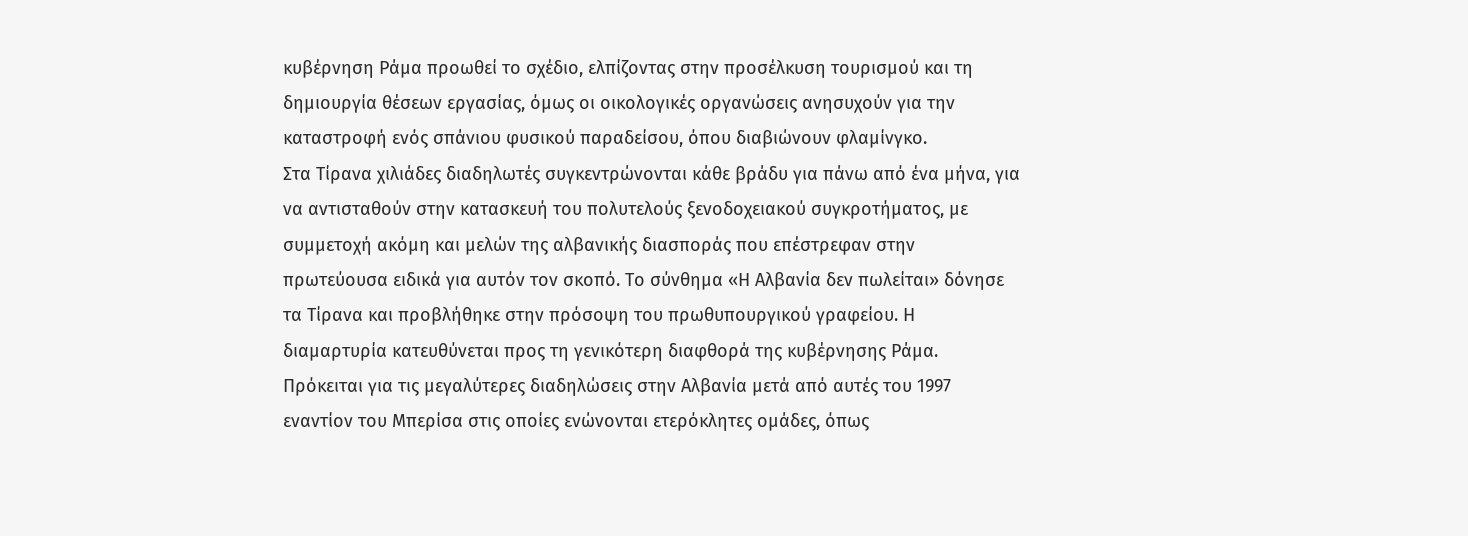κυβέρνηση Ράμα προωθεί το σχέδιο, ελπίζοντας στην προσέλκυση τουρισμού και τη δημιουργία θέσεων εργασίας, όμως οι οικολογικές οργανώσεις ανησυχούν για την καταστροφή ενός σπάνιου φυσικού παραδείσου, όπου διαβιώνουν φλαμίνγκο.
Στα Τίρανα χιλιάδες διαδηλωτές συγκεντρώνονται κάθε βράδυ για πάνω από ένα μήνα, για να αντισταθούν στην κατασκευή του πολυτελούς ξενοδοχειακού συγκροτήματος, με συμμετοχή ακόμη και μελών της αλβανικής διασποράς που επέστρεφαν στην πρωτεύουσα ειδικά για αυτόν τον σκοπό. Το σύνθημα «Η Αλβανία δεν πωλείται» δόνησε τα Τίρανα και προβλήθηκε στην πρόσοψη του πρωθυπουργικού γραφείου. Η διαμαρτυρία κατευθύνεται προς τη γενικότερη διαφθορά της κυβέρνησης Ράμα. Πρόκειται για τις μεγαλύτερες διαδηλώσεις στην Αλβανία μετά από αυτές του 1997 εναντίον του Μπερίσα στις οποίες ενώνονται ετερόκλητες ομάδες, όπως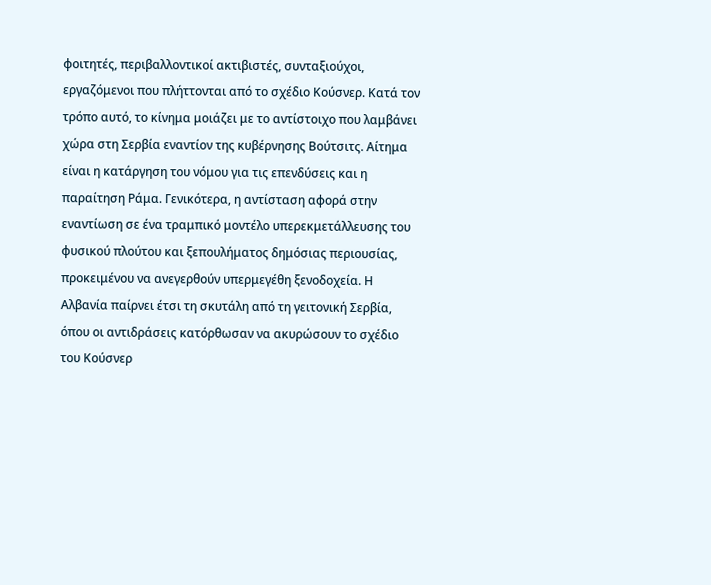φοιτητές, περιβαλλοντικοί ακτιβιστές, συνταξιούχοι, εργαζόμενοι που πλήττονται από το σχέδιο Κούσνερ. Κατά τον τρόπο αυτό, το κίνημα μοιάζει με το αντίστοιχο που λαμβάνει χώρα στη Σερβία εναντίον της κυβέρνησης Βούτσιτς. Αίτημα είναι η κατάργηση του νόμου για τις επενδύσεις και η παραίτηση Ράμα. Γενικότερα, η αντίσταση αφορά στην εναντίωση σε ένα τραμπικό μοντέλο υπερεκμετάλλευσης του φυσικού πλούτου και ξεπουλήματος δημόσιας περιουσίας, προκειμένου να ανεγερθούν υπερμεγέθη ξενοδοχεία. Η Αλβανία παίρνει έτσι τη σκυτάλη από τη γειτονική Σερβία, όπου οι αντιδράσεις κατόρθωσαν να ακυρώσουν το σχέδιο του Κούσνερ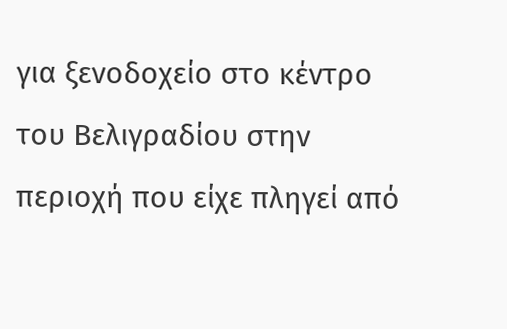για ξενοδοχείο στο κέντρο του Βελιγραδίου στην περιοχή που είχε πληγεί από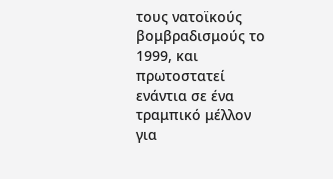τους νατοϊκούς βομβραδισμούς το 1999, και πρωτοστατεί ενάντια σε ένα τραμπικό μέλλον για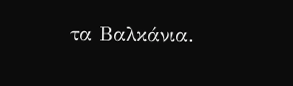τα Βαλκάνια.